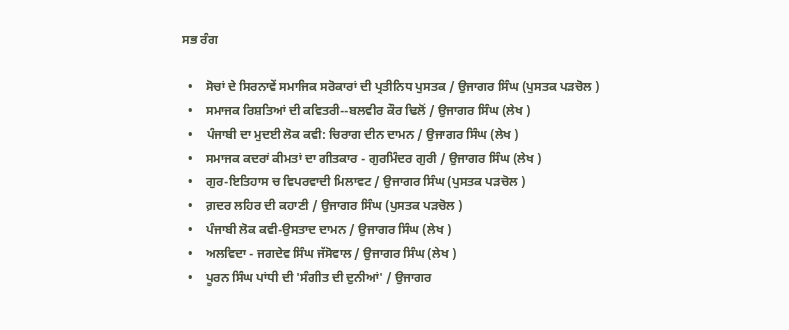ਸਭ ਰੰਗ

  •    ਸੋਚਾਂ ਦੇ ਸਿਰਨਾਵੇਂ ਸਮਾਜਿਕ ਸਰੋਕਾਰਾਂ ਦੀ ਪ੍ਰਤੀਨਿਧ ਪੁਸਤਕ / ਉਜਾਗਰ ਸਿੰਘ (ਪੁਸਤਕ ਪੜਚੋਲ )
  •    ਸਮਾਜਕ ਰਿਸ਼ਤਿਆਂ ਦੀ ਕਵਿਤਰੀ--ਬਲਵੀਰ ਕੌਰ ਢਿਲੋਂ / ਉਜਾਗਰ ਸਿੰਘ (ਲੇਖ )
  •    ਪੰਜਾਬੀ ਦਾ ਮੁਦਈ ਲੋਕ ਕਵੀ: ਚਿਰਾਗ ਦੀਨ ਦਾਮਨ / ਉਜਾਗਰ ਸਿੰਘ (ਲੇਖ )
  •    ਸਮਾਜਕ ਕਦਰਾਂ ਕੀਮਤਾਂ ਦਾ ਗੀਤਕਾਰ - ਗੁਰਮਿੰਦਰ ਗੁਰੀ / ਉਜਾਗਰ ਸਿੰਘ (ਲੇਖ )
  •    ਗੁਰ-ਇਤਿਹਾਸ ਚ ਵਿਪਰਵਾਦੀ ਮਿਲਾਵਟ / ਉਜਾਗਰ ਸਿੰਘ (ਪੁਸਤਕ ਪੜਚੋਲ )
  •    ਗ਼ਦਰ ਲਹਿਰ ਦੀ ਕਹਾਣੀ / ਉਜਾਗਰ ਸਿੰਘ (ਪੁਸਤਕ ਪੜਚੋਲ )
  •    ਪੰਜਾਬੀ ਲੋਕ ਕਵੀ-ਉਸਤਾਦ ਦਾਮਨ / ਉਜਾਗਰ ਸਿੰਘ (ਲੇਖ )
  •    ਅਲਵਿਦਾ - ਜਗਦੇਵ ਸਿੰਘ ਜੱਸੋਵਾਲ / ਉਜਾਗਰ ਸਿੰਘ (ਲੇਖ )
  •    ਪੂਰਨ ਸਿੰਘ ਪਾਂਧੀ ਦੀ 'ਸੰਗੀਤ ਦੀ ਦੁਨੀਆਂ' / ਉਜਾਗਰ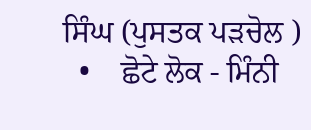ਸਿੰਘ (ਪੁਸਤਕ ਪੜਚੋਲ )
  •    ਛੋਟੇ ਲੋਕ - ਮਿੰਨੀ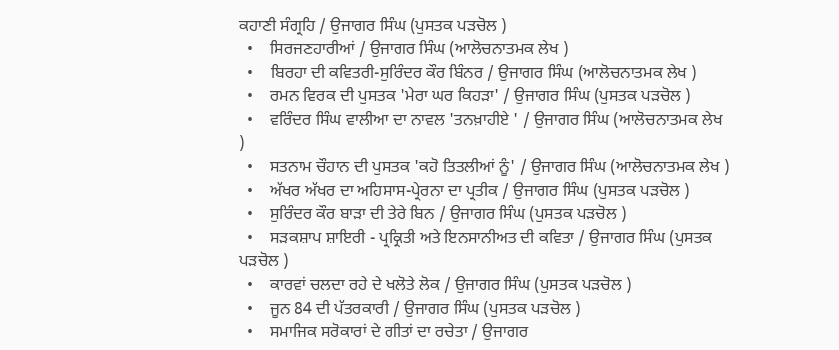ਕਹਾਣੀ ਸੰਗ੍ਰਹਿ / ਉਜਾਗਰ ਸਿੰਘ (ਪੁਸਤਕ ਪੜਚੋਲ )
  •    ਸਿਰਜਣਹਾਰੀਆਂ / ਉਜਾਗਰ ਸਿੰਘ (ਆਲੋਚਨਾਤਮਕ ਲੇਖ )
  •    ਬਿਰਹਾ ਦੀ ਕਵਿਤਰੀ-ਸੁਰਿੰਦਰ ਕੌਰ ਬਿੰਨਰ / ਉਜਾਗਰ ਸਿੰਘ (ਆਲੋਚਨਾਤਮਕ ਲੇਖ )
  •    ਰਮਨ ਵਿਰਕ ਦੀ ਪੁਸਤਕ 'ਮੇਰਾ ਘਰ ਕਿਹੜਾ' / ਉਜਾਗਰ ਸਿੰਘ (ਪੁਸਤਕ ਪੜਚੋਲ )
  •    ਵਰਿੰਦਰ ਸਿੰਘ ਵਾਲੀਆ ਦਾ ਨਾਵਲ 'ਤਨਖ਼ਾਹੀਏ ' / ਉਜਾਗਰ ਸਿੰਘ (ਆਲੋਚਨਾਤਮਕ ਲੇਖ )
  •    ਸਤਨਾਮ ਚੌਹਾਨ ਦੀ ਪੁਸਤਕ 'ਕਹੋ ਤਿਤਲੀਆਂ ਨੂੰ' / ਉਜਾਗਰ ਸਿੰਘ (ਆਲੋਚਨਾਤਮਕ ਲੇਖ )
  •    ਅੱਖਰ ਅੱਖਰ ਦਾ ਅਹਿਸਾਸ-ਪ੍ਰੇਰਨਾ ਦਾ ਪ੍ਰਤੀਕ / ਉਜਾਗਰ ਸਿੰਘ (ਪੁਸਤਕ ਪੜਚੋਲ )
  •    ਸੁਰਿੰਦਰ ਕੌਰ ਬਾੜਾ ਦੀ ਤੇਰੇ ਬਿਨ / ਉਜਾਗਰ ਸਿੰਘ (ਪੁਸਤਕ ਪੜਚੋਲ )
  •    ਸੜਕਸ਼ਾਪ ਸ਼ਾਇਰੀ - ਪ੍ਰਕ੍ਰਿਤੀ ਅਤੇ ਇਨਸਾਨੀਅਤ ਦੀ ਕਵਿਤਾ / ਉਜਾਗਰ ਸਿੰਘ (ਪੁਸਤਕ ਪੜਚੋਲ )
  •    ਕਾਰਵਾਂ ਚਲਦਾ ਰਹੇ ਦੇ ਖਲੋਤੇ ਲੋਕ / ਉਜਾਗਰ ਸਿੰਘ (ਪੁਸਤਕ ਪੜਚੋਲ )
  •    ਜੂਨ 84 ਦੀ ਪੱਤਰਕਾਰੀ / ਉਜਾਗਰ ਸਿੰਘ (ਪੁਸਤਕ ਪੜਚੋਲ )
  •    ਸਮਾਜਿਕ ਸਰੋਕਾਰਾਂ ਦੇ ਗੀਤਾਂ ਦਾ ਰਚੇਤਾ / ਉਜਾਗਰ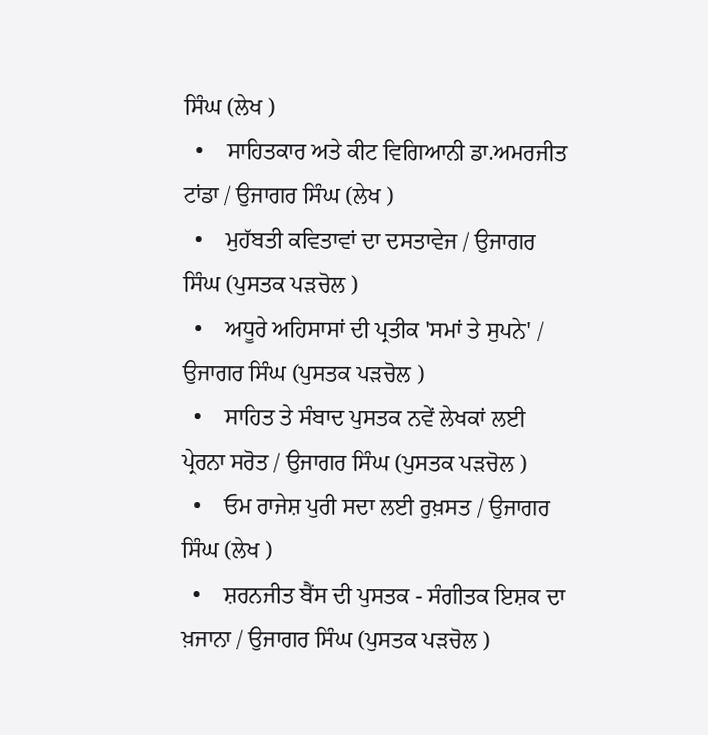ਸਿੰਘ (ਲੇਖ )
  •    ਸਾਹਿਤਕਾਰ ਅਤੇ ਕੀਟ ਵਿਗਿਆਨੀ ਡਾ.ਅਮਰਜੀਤ ਟਾਂਡਾ / ਉਜਾਗਰ ਸਿੰਘ (ਲੇਖ )
  •    ਮੁਹੱਬਤੀ ਕਵਿਤਾਵਾਂ ਦਾ ਦਸਤਾਵੇਜ / ਉਜਾਗਰ ਸਿੰਘ (ਪੁਸਤਕ ਪੜਚੋਲ )
  •    ਅਧੂਰੇ ਅਹਿਸਾਸਾਂ ਦੀ ਪ੍ਰਤੀਕ 'ਸਮਾਂ ਤੇ ਸੁਪਨੇ' / ਉਜਾਗਰ ਸਿੰਘ (ਪੁਸਤਕ ਪੜਚੋਲ )
  •    ਸਾਹਿਤ ਤੇ ਸੰਬਾਦ ਪੁਸਤਕ ਨਵੇਂ ਲੇਖਕਾਂ ਲਈ ਪ੍ਰੇਰਨਾ ਸਰੋਤ / ਉਜਾਗਰ ਸਿੰਘ (ਪੁਸਤਕ ਪੜਚੋਲ )
  •    ਓਮ ਰਾਜੇਸ਼ ਪੁਰੀ ਸਦਾ ਲਈ ਰੁਖ਼ਸਤ / ਉਜਾਗਰ ਸਿੰਘ (ਲੇਖ )
  •    ਸ਼ਰਨਜੀਤ ਬੈਂਸ ਦੀ ਪੁਸਤਕ - ਸੰਗੀਤਕ ਇਸ਼ਕ ਦਾ ਖ਼ਜਾਨਾ / ਉਜਾਗਰ ਸਿੰਘ (ਪੁਸਤਕ ਪੜਚੋਲ )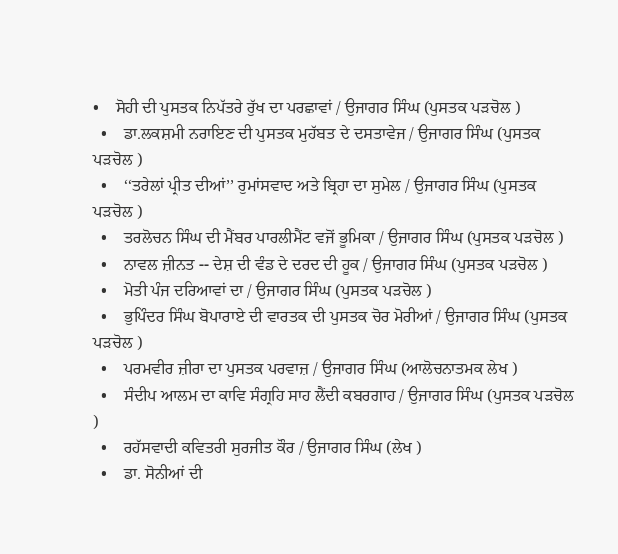•    ਸੋਹੀ ਦੀ ਪੁਸਤਕ ਨਿਪੱਤਰੇ ਰੁੱਖ ਦਾ ਪਰਛਾਵਾਂ / ਉਜਾਗਰ ਸਿੰਘ (ਪੁਸਤਕ ਪੜਚੋਲ )
  •    ਡਾ.ਲਕਸ਼ਮੀ ਨਰਾਇਣ ਦੀ ਪੁਸਤਕ ਮੁਹੱਬਤ ਦੇ ਦਸਤਾਵੇਜ / ਉਜਾਗਰ ਸਿੰਘ (ਪੁਸਤਕ ਪੜਚੋਲ )
  •    ‘‘ਤਰੇਲਾਂ ਪ੍ਰੀਤ ਦੀਆਂ’’ ਰੁਮਾਂਸਵਾਦ ਅਤੇ ਬ੍ਰਿਹਾ ਦਾ ਸੁਮੇਲ / ਉਜਾਗਰ ਸਿੰਘ (ਪੁਸਤਕ ਪੜਚੋਲ )
  •    ਤਰਲੋਚਨ ਸਿੰਘ ਦੀ ਮੈਂਬਰ ਪਾਰਲੀਮੈਂਟ ਵਜੋਂ ਭੂਮਿਕਾ / ਉਜਾਗਰ ਸਿੰਘ (ਪੁਸਤਕ ਪੜਚੋਲ )
  •    ਨਾਵਲ ਜ਼ੀਨਤ -- ਦੇਸ਼ ਦੀ ਵੰਡ ਦੇ ਦਰਦ ਦੀ ਹੂਕ / ਉਜਾਗਰ ਸਿੰਘ (ਪੁਸਤਕ ਪੜਚੋਲ )
  •    ਮੋਤੀ ਪੰਜ ਦਰਿਆਵਾਂ ਦਾ / ਉਜਾਗਰ ਸਿੰਘ (ਪੁਸਤਕ ਪੜਚੋਲ )
  •    ਭੁਪਿੰਦਰ ਸਿੰਘ ਬੋਪਾਰਾਏ ਦੀ ਵਾਰਤਕ ਦੀ ਪੁਸਤਕ ਚੋਰ ਮੋਰੀਆਂ / ਉਜਾਗਰ ਸਿੰਘ (ਪੁਸਤਕ ਪੜਚੋਲ )
  •    ਪਰਮਵੀਰ ਜ਼ੀਰਾ ਦਾ ਪੁਸਤਕ ਪਰਵਾਜ਼ / ਉਜਾਗਰ ਸਿੰਘ (ਆਲੋਚਨਾਤਮਕ ਲੇਖ )
  •    ਸੰਦੀਪ ਆਲਮ ਦਾ ਕਾਵਿ ਸੰਗ੍ਰਹਿ ਸਾਹ ਲੈਂਦੀ ਕਬਰਗਾਹ / ਉਜਾਗਰ ਸਿੰਘ (ਪੁਸਤਕ ਪੜਚੋਲ )
  •    ਰਹੱਸਵਾਦੀ ਕਵਿਤਰੀ ਸੁਰਜੀਤ ਕੌਰ / ਉਜਾਗਰ ਸਿੰਘ (ਲੇਖ )
  •    ਡਾ. ਸੋਨੀਆਂ ਦੀ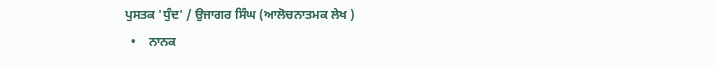ਪੁਸਤਕ 'ਧੁੰਦ' / ਉਜਾਗਰ ਸਿੰਘ (ਆਲੋਚਨਾਤਮਕ ਲੇਖ )
  •    ਨਾਨਕ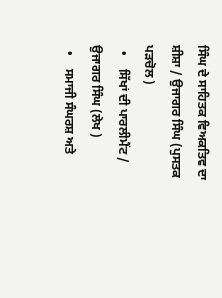ਸਿੰਘ ਦੇ ਸਾਹਿਤਕ ਵਿਅਕਤਿਵ ਦਾ ਸ਼ੀਸ਼ਾ / ਉਜਾਗਰ ਸਿੰਘ (ਪੁਸਤਕ ਪੜਚੋਲ )
  •    ਸਿੱਖਾਂ ਦੀ ਪਾਰਲੀਮੈਂਟ / ਉਜਾਗਰ ਸਿੰਘ (ਲੇਖ )
  •    ਸਮਾਜੀ ਸੰਘਰਸ਼ ਅਤੇ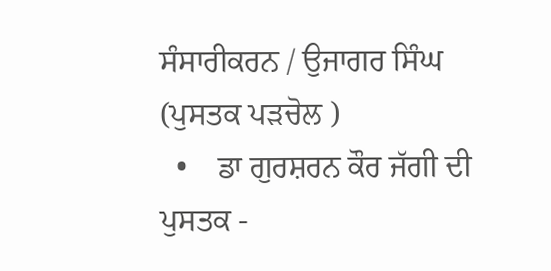ਸੰਸਾਰੀਕਰਨ / ਉਜਾਗਰ ਸਿੰਘ (ਪੁਸਤਕ ਪੜਚੋਲ )
  •    ਡਾ ਗੁਰਸ਼ਰਨ ਕੌਰ ਜੱਗੀ ਦੀ ਪੁਸਤਕ -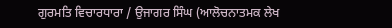ਗੁਰਮਤਿ ਵਿਚਾਰਧਾਰਾ / ਉਜਾਗਰ ਸਿੰਘ (ਆਲੋਚਨਾਤਮਕ ਲੇਖ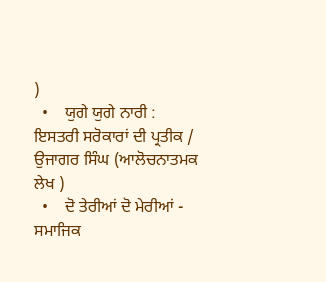)
  •    ਯੁਗੇ ਯੁਗੇ ਨਾਰੀ : ਇਸਤਰੀ ਸਰੋਕਾਰਾਂ ਦੀ ਪ੍ਰਤੀਕ / ਉਜਾਗਰ ਸਿੰਘ (ਆਲੋਚਨਾਤਮਕ ਲੇਖ )
  •    ਦੋ ਤੇਰੀਆਂ ਦੋ ਮੇਰੀਆਂ - ਸਮਾਜਿਕ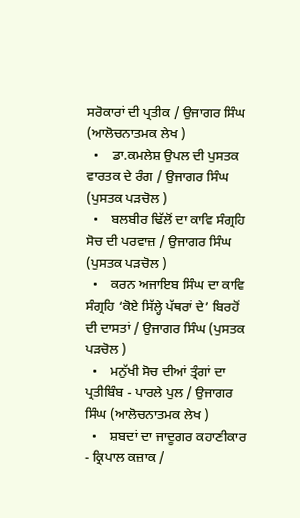ਸਰੋਕਾਰਾਂ ਦੀ ਪ੍ਰਤੀਕ / ਉਜਾਗਰ ਸਿੰਘ (ਆਲੋਚਨਾਤਮਕ ਲੇਖ )
  •    ਡਾ.ਕਮਲੇਸ਼ ਉਪਲ ਦੀ ਪੁਸਤਕ ਵਾਰਤਕ ਦੇ ਰੰਗ / ਉਜਾਗਰ ਸਿੰਘ (ਪੁਸਤਕ ਪੜਚੋਲ )
  •    ਬਲਬੀਰ ਢਿੱਲੋਂ ਦਾ ਕਾਵਿ ਸੰਗ੍ਰਹਿ ਸੋਚ ਦੀ ਪਰਵਾਜ਼ / ਉਜਾਗਰ ਸਿੰਘ (ਪੁਸਤਕ ਪੜਚੋਲ )
  •    ਕਰਨ ਅਜਾਇਬ ਸਿੰਘ ਦਾ ਕਾਵਿ ਸੰਗ੍ਰਹਿ ‘ਕੋਏ ਸਿੱਲ੍ਹੇ ਪੱਥਰਾਂ ਦੇ’ ਬਿਰਹੋਂ ਦੀ ਦਾਸਤਾਂ / ਉਜਾਗਰ ਸਿੰਘ (ਪੁਸਤਕ ਪੜਚੋਲ )
  •    ਮਨੁੱਖੀ ਸੋਚ ਦੀਆਂ ਤ੍ਰੰਗਾਂ ਦਾ ਪ੍ਰਤੀਬਿੰਬ - ਪਾਰਲੇ ਪੁਲ / ਉਜਾਗਰ ਸਿੰਘ (ਆਲੋਚਨਾਤਮਕ ਲੇਖ )
  •    ਸ਼ਬਦਾਂ ਦਾ ਜਾਦੂਗਰ ਕਹਾਣੀਕਾਰ - ਕ੍ਰਿਪਾਲ ਕਜ਼ਾਕ /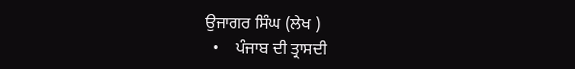ਉਜਾਗਰ ਸਿੰਘ (ਲੇਖ )
  •    ਪੰਜਾਬ ਦੀ ਤ੍ਰਾਸਦੀ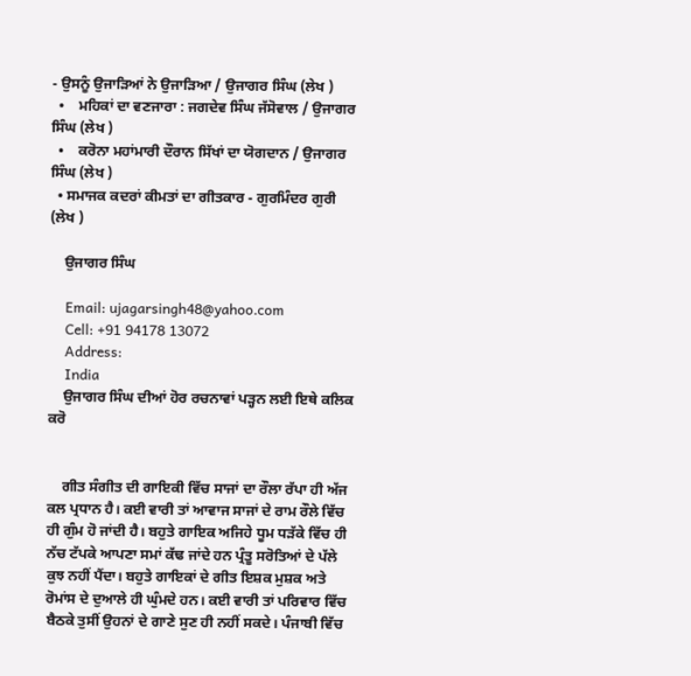- ਉਸਨੂੰ ਉਜਾੜਿਆਂ ਨੇ ਉਜਾੜਿਆ / ਉਜਾਗਰ ਸਿੰਘ (ਲੇਖ )
  •    ਮਹਿਕਾਂ ਦਾ ਵਣਜਾਰਾ : ਜਗਦੇਵ ਸਿੰਘ ਜੱਸੋਵਾਲ / ਉਜਾਗਰ ਸਿੰਘ (ਲੇਖ )
  •    ਕਰੋਨਾ ਮਹਾਂਮਾਰੀ ਦੌਰਾਨ ਸਿੱਖਾਂ ਦਾ ਯੋਗਦਾਨ / ਉਜਾਗਰ ਸਿੰਘ (ਲੇਖ )
  • ਸਮਾਜਕ ਕਦਰਾਂ ਕੀਮਤਾਂ ਦਾ ਗੀਤਕਾਰ - ਗੁਰਮਿੰਦਰ ਗੁਰੀ (ਲੇਖ )

    ਉਜਾਗਰ ਸਿੰਘ

    Email: ujagarsingh48@yahoo.com
    Cell: +91 94178 13072
    Address:
    India
    ਉਜਾਗਰ ਸਿੰਘ ਦੀਆਂ ਹੋਰ ਰਚਨਾਵਾਂ ਪੜ੍ਹਨ ਲਈ ਇਥੇ ਕਲਿਕ ਕਰੋ


    ਗੀਤ ਸੰਗੀਤ ਦੀ ਗਾਇਕੀ ਵਿੱਚ ਸਾਜਾਂ ਦਾ ਰੌਲਾ ਰੱਪਾ ਹੀ ਅੱਜ ਕਲ ਪ੍ਰਧਾਨ ਹੈ। ਕਈ ਵਾਰੀ ਤਾਂ ਆਵਾਜ ਸਾਜਾਂ ਦੇ ਰਾਮ ਰੌਲੇ ਵਿੱਚ ਹੀ ਗੁੰਮ ਹੋ ਜਾਂਦੀ ਹੈ। ਬਹੁਤੇ ਗਾਇਕ ਅਜਿਹੇ ਧੂਮ ਧੜੱਕੇ ਵਿੱਚ ਹੀ ਨੱਚ ਟੱਪਕੇ ਆਪਣਾ ਸਮਾਂ ਕੱਢ ਜਾਂਦੇ ਹਨ ਪ੍ਰੰਤੂ ਸਰੋਤਿਆਂ ਦੇ ਪੱਲੇ ਕੁਝ ਨਹੀਂ ਪੈਂਦਾ। ਬਹੁਤੇ ਗਾਇਕਾਂ ਦੇ ਗੀਤ ਇਸ਼ਕ ਮੁਸ਼ਕ ਅਤੇ ਰੋਮਾਂਸ ਦੇ ਦੁਆਲੇ ਹੀ ਘੁੰਮਦੇ ਹਨ। ਕਈ ਵਾਰੀ ਤਾਂ ਪਰਿਵਾਰ ਵਿੱਚ ਬੈਠਕੇ ਤੁਸੀਂ ਉਹਨਾਂ ਦੇ ਗਾਣੇ ਸੁਣ ਹੀ ਨਹੀਂ ਸਕਦੇ। ਪੰਜਾਬੀ ਵਿੱਚ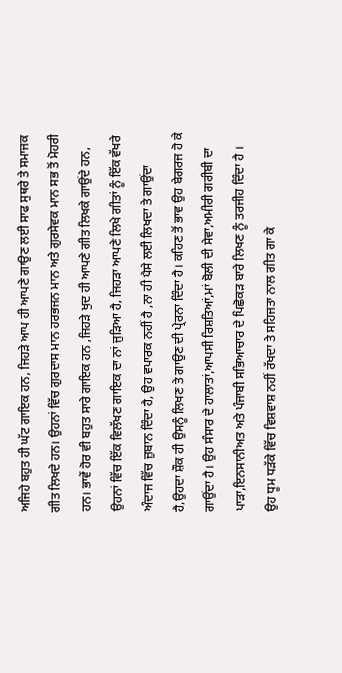ਅਜਿਹੇ ਬਹੁਤ ਹੀ ਘੱਟ ਗਾਇਕ ਹਨ, ਜਿਹੜੇ ਆਪ ਹੀ ਆਪਣੇ ਗਾਉਣ ਲਈ ਸਾਫ ਸੁਥਰੇ ਤੇ ਸਮਾਜਕ ਗੀਤ ਲਿਖਦੇ ਹਨ। ਉਹਨਾਂ ਵਿੱਚ ਗੁਰਦਾਸ ਮਾਨ ਹਰਭਜਨ ਮਾਨ ਅਤੇ ਗੁਰਸੇਵਕ ਮਾਨ ਸਭ ਤੋਂ ਮੋਹਰੀ ਹਨ। ਭਾਵੇਂ ਹੋਰ ਵੀ ਬਹੁਤ ਸਾਰੇ ਗਾਇਕ ਹਨ ,ਜਿਹੜੇ ਖੁਦ ਹੀ ਆਪਣੇ ਗੀਤ ਲਿਖਕੇ ਗਾਉਂਦੇ ਹਨ, ਉਹਨਾਂ ਵਿੱਚ ਇੱਕ ਵਿਲੱਖਣ ਗਾਇਕ ਦਾ ਨਾਂ ਜੁੜਿਆ ਹੈ, ਜਿਹੜਾ ਆਪਣੇ ਲਿਖੇ ਗੀਤਾਂ ਨੂੰ ਇੱਕ ਵੱਖਰੇ ਅੰਦਾਜ ਵਿੱਚ ਜ਼ੁਬਾਨ ਦਿੰਦਾ ਹੈ, ਉਹ ਵਪਾਰਕ ਨਹੀਂ ਹੈ ,ਨਾ ਹੀ ਪੈਸੇ ਲਈ ਲਿਖਦਾ ਤੇ ਗਾਉਂਦਾ ਹੈ,ਉਹਦਾ ਸ਼ੌਕ ਹੀ ਉਸਨੂੰ ਲਿਖਣ ਤੇ ਗਾਉਣ ਦੀ ਪ੍ਰੇਰਨਾ ਦਿੰਦਾ ਹੈ। ਕਹਿਣ ਤੋਂ ਭਾਵ ਉਹ ਬੇਗਰਜ ਹੋ ਕੇ ਗਾਉਂਦਾ ਹੈ। ਉਹ ਸੰਸਾਰ ਦੇ ਹਾਲਾਤਾਂ,ਆਪਸੀ ਰਿਸ਼ਤਿਆਂ,ਮਾਂ ਬੋਲੀ ਦੀ ਸੇਵਾ,ਅਮੀਰੀ ਗਰੀਬੀ ਦਾ ਪਾੜਾ,ਇਨਸਾਨੀਅਤ ਅਤੇ ਪੰਜਾਬੀ ਸਭਿਆਚਾਰ ਦੇ ਪਿਛੋਕੜ ਬਾਰੇ ਲਿਖਣ ਨੂੰ ਤਰਜੀਹ ਦਿੰਦਾ ਹੈ । ਉਹ ਧੂਮ ਧੜੱਕੇ ਵਿੱਚ ਵਿਸ਼ਵਾਸ਼ ਨਹੀਂ ਰੱਖਦਾ ਤੇ ਸਹਿਜਤਾ ਨਾਲ ਗੀਤ ਗਾ ਕੇ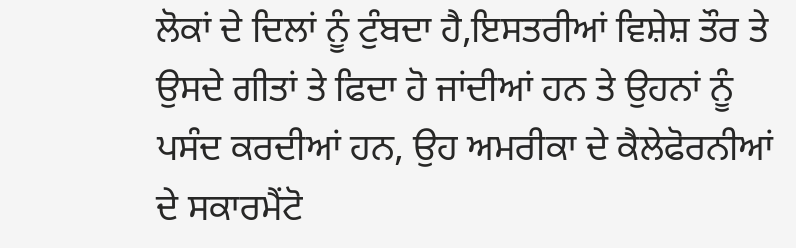ਲੋਕਾਂ ਦੇ ਦਿਲਾਂ ਨੂੰ ਟੁੰਬਦਾ ਹੈ,ਇਸਤਰੀਆਂ ਵਿਸ਼ੇਸ਼ ਤੌਰ ਤੇ ਉਸਦੇ ਗੀਤਾਂ ਤੇ ਫਿਦਾ ਹੋ ਜਾਂਦੀਆਂ ਹਨ ਤੇ ਉਹਨਾਂ ਨੂੰ ਪਸੰਦ ਕਰਦੀਆਂ ਹਨ, ਉਹ ਅਮਰੀਕਾ ਦੇ ਕੈਲੇਫੋਰਨੀਆਂ ਦੇ ਸਕਾਰਮੈਂਟੋ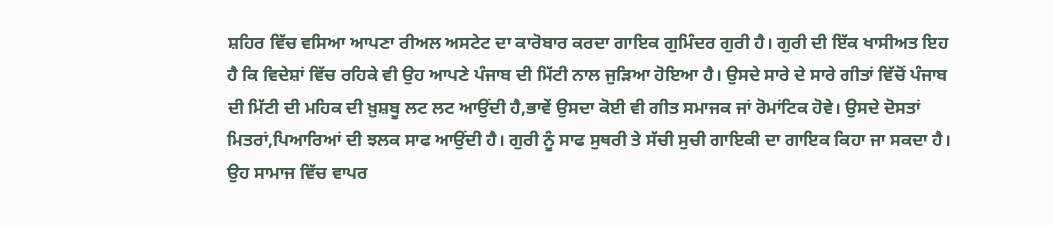ਸ਼ਹਿਰ ਵਿੱਚ ਵਸਿਆ ਆਪਣਾ ਰੀਅਲ ਅਸਟੇਟ ਦਾ ਕਾਰੋਬਾਰ ਕਰਦਾ ਗਾਇਕ ਗੁਮਿੰਦਰ ਗੁਰੀ ਹੈ। ਗੁਰੀ ਦੀ ਇੱਕ ਖਾਸੀਅਤ ਇਹ ਹੈ ਕਿ ਵਿਦੇਸ਼ਾਂ ਵਿੱਚ ਰਹਿਕੇ ਵੀ ਉਹ ਆਪਣੇ ਪੰਜਾਬ ਦੀ ਮਿੱਟੀ ਨਾਲ ਜੁੜਿਆ ਹੋਇਆ ਹੈ। ਉਸਦੇ ਸਾਰੇ ਦੇ ਸਾਰੇ ਗੀਤਾਂ ਵਿੱਚੋਂ ਪੰਜਾਬ ਦੀ ਮਿੱਟੀ ਦੀ ਮਹਿਕ ਦੀ ਖ਼ੁਸ਼ਬੂ ਲਟ ਲਟ ਆਉਂਦੀ ਹੈ,ਭਾਵੇਂ ਉਸਦਾ ਕੋਈ ਵੀ ਗੀਤ ਸਮਾਜਕ ਜਾਂ ਰੋਮਾਂਟਿਕ ਹੋਵੇ। ਉਸਦੇ ਦੋਸਤਾਂ ਮਿਤਰਾਂ,ਪਿਆਰਿਆਂ ਦੀ ਝਲਕ ਸਾਫ ਆਉਂਦੀ ਹੈ। ਗੁਰੀ ਨੂੰ ਸਾਫ ਸੁਥਰੀ ਤੇ ਸੱਚੀ ਸੁਚੀ ਗਾਇਕੀ ਦਾ ਗਾਇਕ ਕਿਹਾ ਜਾ ਸਕਦਾ ਹੈ। ਉਹ ਸਾਮਾਜ ਵਿੱਚ ਵਾਪਰ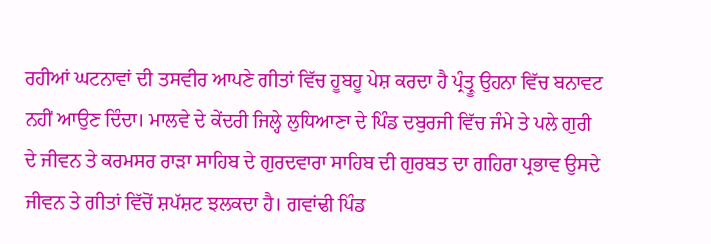ਰਹੀਆਂ ਘਟਨਾਵਾਂ ਦੀ ਤਸਵੀਰ ਆਪਣੇ ਗੀਤਾਂ ਵਿੱਚ ਹੂਬਹੂ ਪੇਸ਼ ਕਰਦਾ ਹੈ ਪ੍ਰੰਤ੍ਰੂ ਉਹਨਾ ਵਿੱਚ ਬਨਾਵਟ ਨਹੀਂ ਆਉਣ ਦਿੰਦਾ। ਮਾਲਵੇ ਦੇ ਕੇਂਦਰੀ ਜਿਲ੍ਹੇ ਲੁਧਿਆਣਾ ਦੇ ਪਿੰਡ ਦਬੁਰਜੀ ਵਿੱਚ ਜੰਮੇ ਤੇ ਪਲੇ ਗੁਰੀ ਦੇ ਜੀਵਨ ਤੇ ਕਰਮਸਰ ਰਾੜਾ ਸਾਹਿਬ ਦੇ ਗੁਰਦਵਾਰਾ ਸਾਹਿਬ ਦੀ ਗੁਰਬਤ ਦਾ ਗਹਿਰਾ ਪ੍ਰਭਾਵ ਉਸਦੇ ਜੀਵਨ ਤੇ ਗੀਤਾਂ ਵਿੱਚੋਂ ਸ਼ਪੱਸ਼ਟ ਝਲਕਦਾ ਹੈ। ਗਵਾਂਢੀ ਪਿੰਡ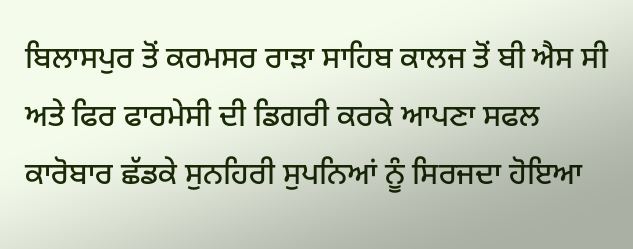ਬਿਲਾਸਪੁਰ ਤੋਂ ਕਰਮਸਰ ਰਾੜਾ ਸਾਹਿਬ ਕਾਲਜ ਤੋਂ ਬੀ ਐਸ ਸੀ ਅਤੇ ਫਿਰ ਫਾਰਮੇਸੀ ਦੀ ਡਿਗਰੀ ਕਰਕੇ ਆਪਣਾ ਸਫਲ ਕਾਰੋਬਾਰ ਛੱਡਕੇ ਸੁਨਹਿਰੀ ਸੁਪਨਿਆਂ ਨੂੰ ਸਿਰਜਦਾ ਹੋਇਆ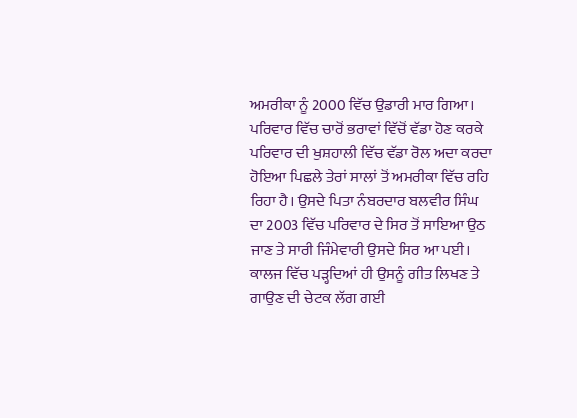ਅਮਰੀਕਾ ਨੂੰ 2000 ਵਿੱਚ ਉਡਾਰੀ ਮਾਰ ਗਿਆ। ਪਰਿਵਾਰ ਵਿੱਚ ਚਾਰੋਂ ਭਰਾਵਾਂ ਵਿੱਚੋਂ ਵੱਡਾ ਹੋਣ ਕਰਕੇ ਪਰਿਵਾਰ ਦੀ ਖੁਸ਼ਹਾਲੀ ਵਿੱਚ ਵੱਡਾ ਰੋਲ ਅਦਾ ਕਰਦਾ ਹੋਇਆ ਪਿਛਲੇ ਤੇਰਾਂ ਸਾਲਾਂ ਤੋਂ ਅਮਰੀਕਾ ਵਿੱਚ ਰਹਿ ਰਿਹਾ ਹੈ। ਉਸਦੇ ਪਿਤਾ ਨੰਬਰਦਾਰ ਬਲਵੀਰ ਸਿੰਘ ਦਾ 2003 ਵਿੱਚ ਪਰਿਵਾਰ ਦੇ ਸਿਰ ਤੋਂ ਸਾਇਆ ਉਠ ਜਾਣ ਤੇ ਸਾਰੀ ਜਿੰਮੇਵਾਰੀ ਉਸਦੇ ਸਿਰ ਆ ਪਈ। ਕਾਲਜ ਵਿੱਚ ਪੜ੍ਹਦਿਆਂ ਹੀ ਉਸਨੂੰ ਗੀਤ ਲਿਖਣ ਤੇ ਗਾਉਣ ਦੀ ਚੇਟਕ ਲੱਗ ਗਈ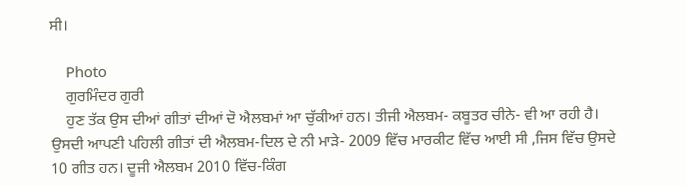ਸੀ।

    Photo
    ਗੁਰਮਿੰਦਰ ਗੁਰੀ
    ਹੁਣ ਤੱਕ ਉਸ ਦੀਆਂ ਗੀਤਾਂ ਦੀਆਂ ਦੋ ਐਲਬਮਾਂ ਆ ਚੁੱਕੀਆਂ ਹਨ। ਤੀਜੀ ਐਲਬਮ- ਕਬੂਤਰ ਚੀਨੇ- ਵੀ ਆ ਰਹੀ ਹੈ। ਉਸਦੀ ਆਪਣੀ ਪਹਿਲੀ ਗੀਤਾਂ ਦੀ ਐਲਬਮ-ਦਿਲ ਦੇ ਨੀ ਮਾੜੇ- 2009 ਵਿੱਚ ਮਾਰਕੀਟ ਵਿੱਚ ਆਈ ਸੀ ,ਜਿਸ ਵਿੱਚ ਉਸਦੇ 10 ਗੀਤ ਹਨ। ਦੂਜੀ ਐਲਬਮ 2010 ਵਿੱਚ-ਕਿੰਗ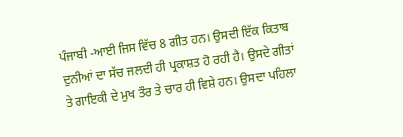ਪੰਜਾਬੀ -ਆਈ ਜਿਸ ਵਿੱਚ 8 ਗੀਤ ਹਨ। ਉਸਦੀ ਇੱਕ ਕਿਤਾਬ ਦੁਨੀਆਂ ਦਾ ਸੱਚ ਜਲਦੀ ਹੀ ਪ੍ਰਕਾਸ਼ਤ ਹੋ ਰਹੀ ਹੈ। ਉਸਦੇ ਗੀਤਾਂ ਤੇ ਗਾਇਕੀ ਦੇ ਮੁਖ ਤੌਰ ਤੇ ਚਾਰ ਹੀ ਵਿਸ਼ੇ ਹਨ। ਉਸਦਾ ਪਹਿਲਾ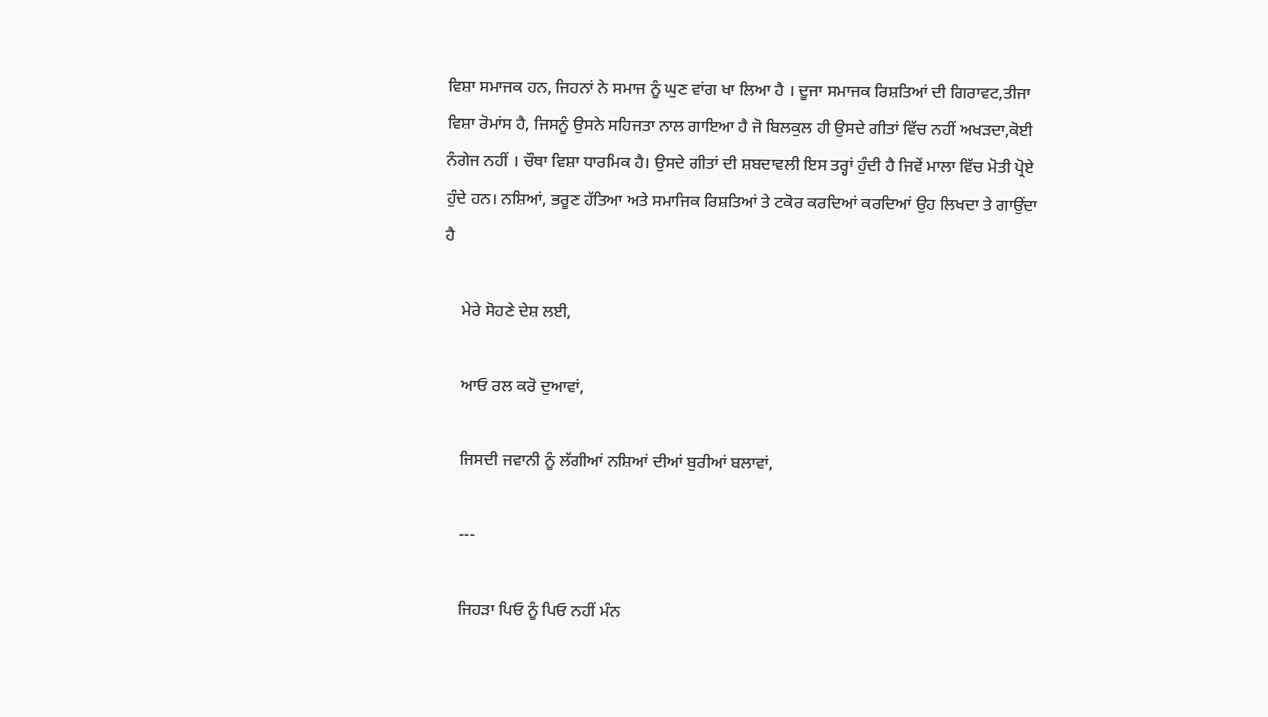ਵਿਸ਼ਾ ਸਮਾਜਕ ਹਨ, ਜਿਹਨਾਂ ਨੇ ਸਮਾਜ ਨੂੰ ਘੁਣ ਵਾਂਗ ਖਾ ਲਿਆ ਹੈ । ਦੂਜਾ ਸਮਾਜਕ ਰਿਸ਼ਤਿਆਂ ਦੀ ਗਿਰਾਵਟ,ਤੀਜਾ ਵਿਸ਼ਾ ਰੋਮਾਂਸ ਹੈ, ਜਿਸਨੂੰ ਉਸਨੇ ਸਹਿਜਤਾ ਨਾਲ ਗਾਇਆ ਹੈ ਜੋ ਬਿਲਕੁਲ ਹੀ ਉਸਦੇ ਗੀਤਾਂ ਵਿੱਚ ਨਹੀਂ ਅਖੜਦਾ,ਕੋਈ ਨੰਗੇਜ ਨਹੀਂ । ਚੌਥਾ ਵਿਸ਼ਾ ਧਾਰਮਿਕ ਹੈ। ਉਸਦੇ ਗੀਤਾਂ ਦੀ ਸ਼ਬਦਾਵਲੀ ਇਸ ਤਰ੍ਹਾਂ ਹੁੰਦੀ ਹੈ ਜਿਵੇਂ ਮਾਲਾ ਵਿੱਚ ਮੋਤੀ ਪ੍ਰੋਏ ਹੁੰਦੇ ਹਨ। ਨਸ਼ਿਆਂ, ਭਰੂਣ ਹੱਤਿਆ ਅਤੇ ਸਮਾਜਿਕ ਰਿਸ਼ਤਿਆਂ ਤੇ ਟਕੋਰ ਕਰਦਿਆਂ ਕਰਦਿਆਂ ਉਹ ਲਿਖਦਾ ਤੇ ਗਾਉਂਦਾ ਹੈ

    ਮੇਰੇ ਸੋਹਣੇ ਦੇਸ਼ ਲਈ,

    ਆਓ ਰਲ ਕਰੋ ਦੁਆਵਾਂ,

    ਜਿਸਦੀ ਜਵਾਨੀ ਨੂੰ ਲੱਗੀਆਂ ਨਸ਼ਿਆਂ ਦੀਆਂ ਬੁਰੀਆਂ ਬਲਾਵਾਂ,

    ---

    ਜਿਹੜਾ ਪਿਓ ਨੂੰ ਪਿਓ ਨਹੀਂ ਮੰਨ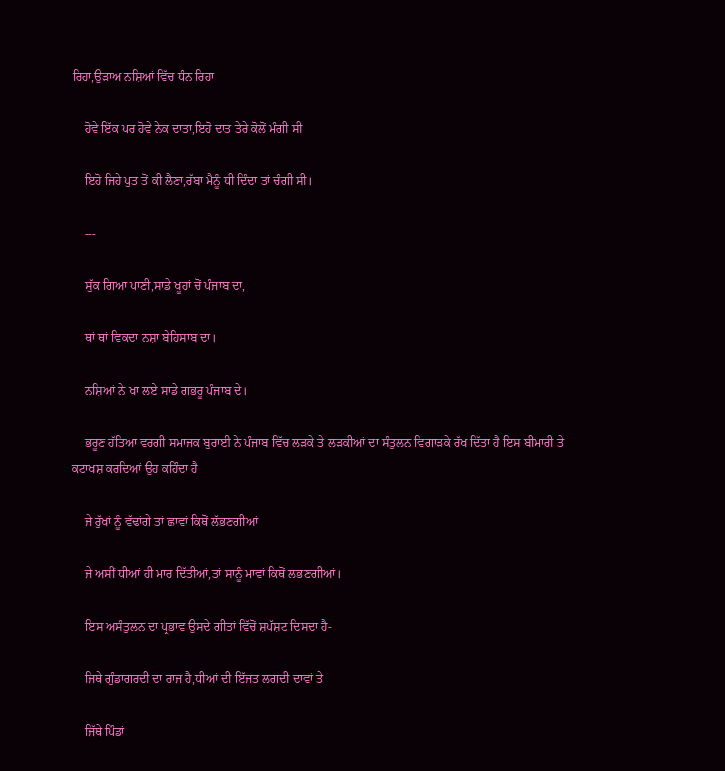ਰਿਹਾ,ਉੜਾਅ ਨਸ਼ਿਆਂ ਵਿੱਚ ਧੰਨ ਰਿਹਾ

    ਹੋਵੇ ਇੱਕ ਪਰ ਹੋਵੇ ਨੇਕ ਦਾਤਾ,ਇਹੋ ਦਾਤ ਤੇਰੇ ਕੋਲੋਂ ਮੰਗੀ ਸੀ

    ਇਹੋ ਜਿਹੇ ਪੁਤ ਤੋਂ ਕੀ ਲੈਣਾ,ਰੱਬਾ ਮੈਨੂੰ ਧੀ ਦਿੰਦਾ ਤਾਂ ਚੰਗੀ ਸੀ।

    ---

    ਸੁੱਕ ਗਿਆ ਪਾਣੀ,ਸਾਡੇ ਖੂਹਾਂ ਚੋਂ ਪੰਜਾਬ ਦਾ,

    ਥਾਂ ਥਾਂ ਵਿਕਦਾ ਨਸ਼ਾ ਬੇਹਿਸਾਬ ਦਾ।

    ਨਸ਼ਿਆਂ ਨੇ ਖਾ ਲਏ ਸਾਡੇ ਗਭਰੂ ਪੰਜਾਬ ਦੇ।

    ਭਰੂਣ ਹੱਤਿਆ ਵਰਗੀ ਸਮਾਜਕ ਬੁਰਾਈ ਨੇ ਪੰਜਾਬ ਵਿੱਚ ਲੜਕੇ ਤੇ ਲੜਕੀਆਂ ਦਾ ਸੰਤੁਲਨ ਵਿਗਾੜਕੇ ਰੱਖ ਦਿੱਤਾ ਹੈ ਇਸ ਬੀਮਾਰੀ ਤੇ ਕਟਾਖਸ਼ ਕਰਦਿਆਂ ਉਹ ਕਹਿੰਦਾ ਹੈ

    ਜੇ ਰੁੱਖਾਂ ਨੂੰ ਵੱਢਾਂਗੇ ਤਾਂ ਛਾਵਾਂ ਕਿਥੋਂ ਲੱਭਣਗੀਆਂ

    ਜੇ ਅਸੀਂ ਧੀਆਂ ਹੀ ਮਾਰ ਦਿੱਤੀਆਂ,ਤਾਂ ਸਾਨੂੰ ਮਾਵਾਂ ਕਿਥੋਂ ਲਭਣਗੀਆਂ।

    ਇਸ ਅਸੰਤੁਲਨ ਦਾ ਪ੍ਰਭਾਵ ਉਸਦੇ ਗੀਤਾਂ ਵਿੱਚੋਂ ਸ਼ਪੱਸ਼ਟ ਦਿਸਦਾ ਹੈ-

    ਜਿਥੇ ਗੁੰਡਾਗਰਦੀ ਦਾ ਰਾਜ ਹੈ,ਧੀਆਂ ਦੀ ਇੱਜਤ ਲਗਦੀ ਦਾਵਾਂ ਤੇ

    ਜਿੱਥੇ ਪਿੰਡਾਂ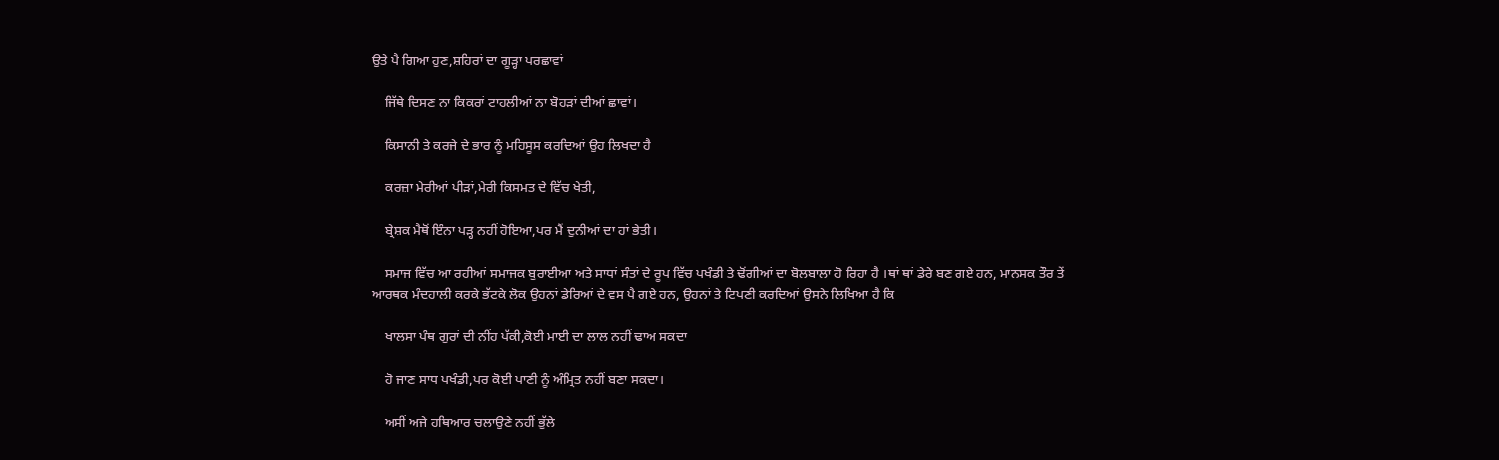ਉਤੇ ਪੈ ਗਿਆ ਹੁਣ,ਸ਼ਹਿਰਾਂ ਦਾ ਗੂੜ੍ਹਾ ਪਰਛਾਵਾਂ

    ਜਿੱਥੇ ਦਿਸਣ ਨਾ ਕਿਕਰਾਂ ਟਾਹਲੀਆਂ ਨਾ ਬੋਹੜਾਂ ਦੀਆਂ ਛਾਵਾਂ।

    ਕਿਸਾਨੀ ਤੇ ਕਰਜੇ ਦੇ ਭਾਰ ਨੂੰ ਮਹਿਸੂਸ ਕਰਦਿਆਂ ਉਹ ਲਿਖਦਾ ਹੈ

    ਕਰਜ਼ਾ ਮੇਰੀਆਂ ਪੀੜਾਂ,ਮੇਰੀ ਕਿਸਮਤ ਦੇ ਵਿੱਚ ਖੇਤੀ,

    ਬ੍ਰੇਸ਼ਕ ਮੈਥੋਂ ਇੰਨਾ ਪੜ੍ਹ ਨਹੀਂ ਹੋਇਆ,ਪਰ ਮੈਂ ਦੁਨੀਆਂ ਦਾ ਹਾਂ ਭੇਤੀ।

    ਸਮਾਜ ਵਿੱਚ ਆ ਰਹੀਆਂ ਸਮਾਜਕ ਬੁਰਾਈਆ ਅਤੇ ਸਾਧਾਂ ਸੰਤਾਂ ਦੇ ਰੂਪ ਵਿੱਚ ਪਖੰਡੀ ਤੇ ਢੋਂਗੀਆਂ ਦਾ ਬੋਲਬਾਲਾ ਹੋ ਰਿਹਾ ਹੈ ।ਥਾਂ ਥਾਂ ਡੇਰੇ ਬਣ ਗਏ ਹਨ, ਮਾਨਸਕ ਤੌਰ ਤੇਂ ਆਰਥਕ ਮੰਦਹਾਲੀ ਕਰਕੇ ਭੱਟਕੇ ਲੋਕ ਉਹਨਾਂ ਡੇਰਿਆਂ ਦੇ ਵਸ ਪੈ ਗਏ ਹਨ, ਉਹਨਾਂ ਤੇ ਟਿਪਣੀ ਕਰਦਿਆਂ ਉਸਨੇ ਲਿਖਿਆ ਹੈ ਕਿ

    ਖਾਲਸਾ ਪੰਥ ਗੁਰਾਂ ਦੀ ਨੀਂਹ ਪੱਕੀ,ਕੋਈ ਮਾਈ ਦਾ ਲਾਲ ਨਹੀਂ ਢਾਅ ਸਕਦਾ

    ਹੋ ਜਾਣ ਸਾਧ ਪਖੰਡੀ,ਪਰ ਕੋਈ ਪਾਣੀ ਨੂੰ ਅੰਮ੍ਰਿਤ ਨਹੀਂ ਬਣਾ ਸਕਦਾ।

    ਅਸੀਂ ਅਜੇ ਹਥਿਆਰ ਚਲਾਉਣੇ ਨਹੀਂ ਭੁੱਲੇ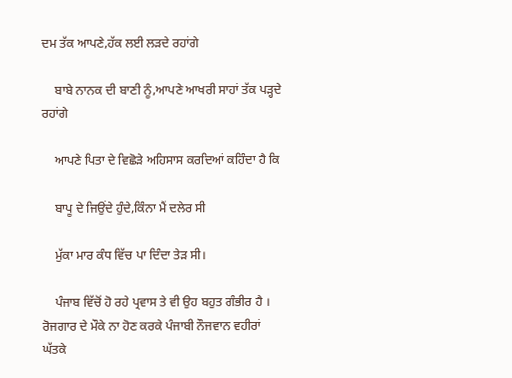ਦਮ ਤੱਕ ਆਪਣੇ,ਹੱਕ ਲਈ ਲੜਦੇ ਰਹਾਂਗੇ

    ਬਾਬੇ ਨਾਨਕ ਦੀ ਬਾਣੀ ਨੂੰ,ਆਪਣੇ ਆਖਰੀ ਸਾਹਾਂ ਤੱਕ ਪੜ੍ਹਦੇ ਰਹਾਂਗੇ

    ਆਪਣੇ ਪਿਤਾ ਦੇ ਵਿਛੋੜੇ ਅਹਿਸਾਸ ਕਰਦਿਆਂ ਕਹਿੰਦਾ ਹੈ ਕਿ

    ਬਾਪੂ ਦੇ ਜਿਉਂਦੇ ਹੁੰਦੇ,ਕਿੰਨਾ ਮੈਂ ਦਲੇਰ ਸੀ

    ਮੁੱਕਾ ਮਾਰ ਕੰਧ ਵਿੱਚ ਪਾ ਦਿੰਦਾ ਤੇੜ ਸੀ।

    ਪੰਜਾਬ ਵਿੱਚੋਂ ਹੋ ਰਹੇ ਪ੍ਰਵਾਸ ਤੇ ਵੀ ਉਹ ਬਹੁਤ ਗੰਭੀਰ ਹੈ । ਰੋਜਗਾਰ ਦੇ ਮੌਕੇ ਨਾ ਹੋਣ ਕਰਕੇ ਪੰਜਾਬੀ ਨੌਜਵਾਨ ਵਹੀਰਾਂ ਘੱਤਕੇ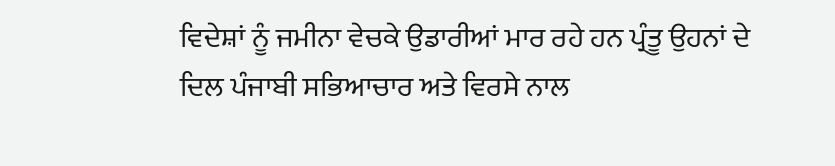ਵਿਦੇਸ਼ਾਂ ਨੂੰ ਜਮੀਨਾ ਵੇਚਕੇ ਉਡਾਰੀਆਂ ਮਾਰ ਰਹੇ ਹਨ ਪ੍ਰੰਤੂ ਉਹਨਾਂ ਦੇ ਦਿਲ ਪੰਜਾਬੀ ਸਭਿਆਚਾਰ ਅਤੇ ਵਿਰਸੇ ਨਾਲ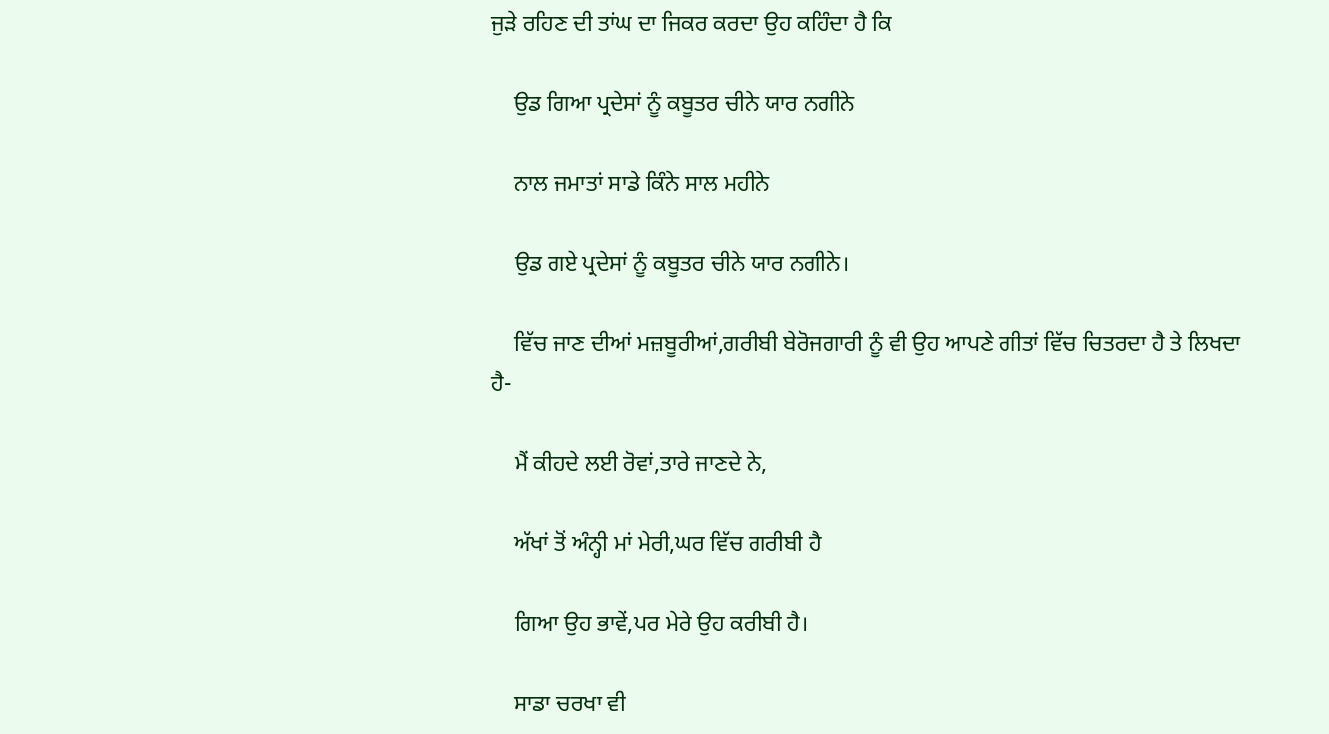ਜੁੜੇ ਰਹਿਣ ਦੀ ਤਾਂਘ ਦਾ ਜਿਕਰ ਕਰਦਾ ਉਹ ਕਹਿੰਦਾ ਹੈ ਕਿ

    ਉਡ ਗਿਆ ਪ੍ਰਦੇਸਾਂ ਨੂੰ ਕਬੂਤਰ ਚੀਨੇ ਯਾਰ ਨਗੀਨੇ

    ਨਾਲ ਜਮਾਤਾਂ ਸਾਡੇ ਕਿੰਨੇ ਸਾਲ ਮਹੀਨੇ

    ਉਡ ਗਏ ਪ੍ਰਦੇਸਾਂ ਨੂੰ ਕਬੂਤਰ ਚੀਨੇ ਯਾਰ ਨਗੀਨੇ।

    ਵਿੱਚ ਜਾਣ ਦੀਆਂ ਮਜ਼ਬੂਰੀਆਂ,ਗਰੀਬੀ ਬੇਰੋਜਗਾਰੀ ਨੂੰ ਵੀ ਉਹ ਆਪਣੇ ਗੀਤਾਂ ਵਿੱਚ ਚਿਤਰਦਾ ਹੈ ਤੇ ਲਿਖਦਾ ਹੈ-

    ਮੈਂ ਕੀਹਦੇ ਲਈ ਰੋਵਾਂ,ਤਾਰੇ ਜਾਣਦੇ ਨੇ,

    ਅੱਖਾਂ ਤੋਂ ਅੰਨ੍ਹੀ ਮਾਂ ਮੇਰੀ,ਘਰ ਵਿੱਚ ਗਰੀਬੀ ਹੈ

    ਗਿਆ ਉਹ ਭਾਵੇਂ,ਪਰ ਮੇਰੇ ਉਹ ਕਰੀਬੀ ਹੈ।

    ਸਾਡਾ ਚਰਖਾ ਵੀ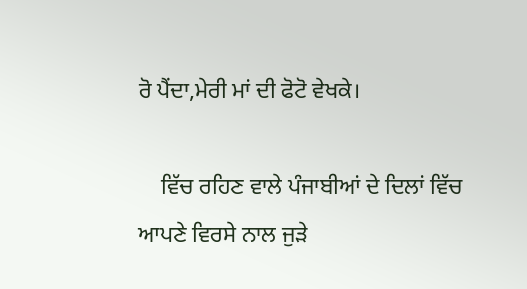ਰੋ ਪੈਂਦਾ,ਮੇਰੀ ਮਾਂ ਦੀ ਫੋਟੋ ਵੇਖਕੇ।

    ਵਿੱਚ ਰਹਿਣ ਵਾਲੇ ਪੰਜਾਬੀਆਂ ਦੇ ਦਿਲਾਂ ਵਿੱਚ ਆਪਣੇ ਵਿਰਸੇ ਨਾਲ ਜੁੜੇ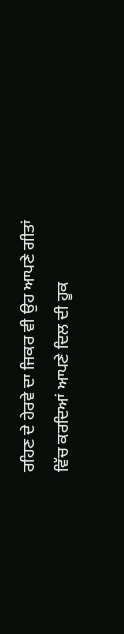ਰਹਿਣ ਦੇ ਹੇਰਵੇ ਦਾ ਜਿਕਰ ਵੀ ਉਹ ਆਪਣੇ ਗੀਤਾਂ ਵਿੱਚ ਕਰਦਿਆਂ ਆਪਣੇ ਦਿਲ ਦੀ ਹੂਕ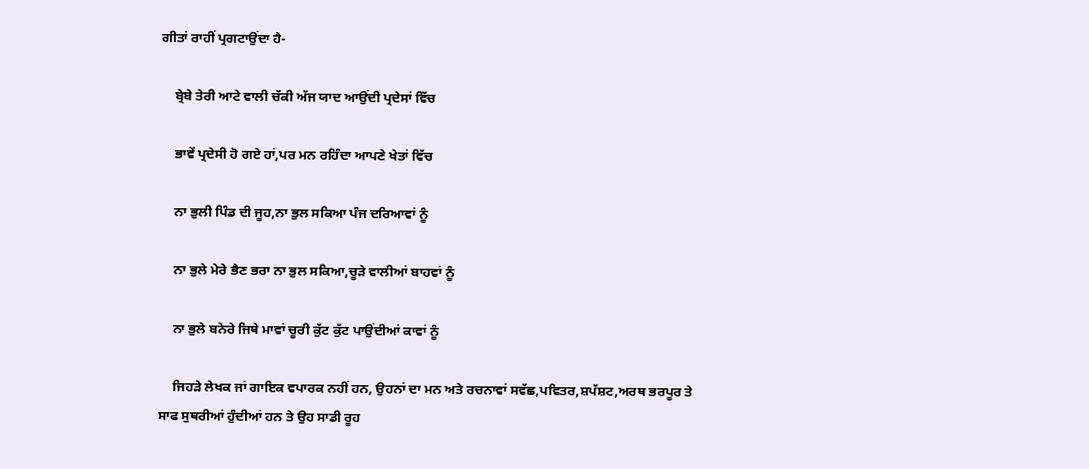ਗੀਤਾਂ ਰਾਹੀਂ ਪ੍ਰਗਟਾਉਂਦਾ ਹੈ-

    ਬ੍ਰੇਬੇ ਤੇਰੀ ਆਟੇ ਵਾਲੀ ਚੱਕੀ ਅੱਜ ਯਾਦ ਆਉਂਦੀ ਪ੍ਰਦੇਸਾਂ ਵਿੱਚ

    ਭਾਵੇਂ ਪ੍ਰਦੇਸੀ ਹੋ ਗਏ ਹਾਂ,ਪਰ ਮਨ ਰਹਿੰਦਾ ਆਪਣੇ ਖੇਤਾਂ ਵਿੱਚ

    ਨਾ ਭੁਲੀ ਪਿੰਡ ਦੀ ਜੂਹ,ਨਾ ਭੁਲ ਸਕਿਆ ਪੰਜ ਦਰਿਆਵਾਂ ਨੂੰ

    ਨਾ ਭੁਲੇ ਮੇਰੇ ਭੈਣ ਭਰਾ ਨਾ ਭੁਲ ਸਕਿਆ,ਚੂੜੇ ਵਾਲੀਆਂ ਬਾਹਵਾਂ ਨੂੰ

    ਨਾ ਭੁਲੇ ਬਨੇਰੇ ਜਿਥੇ ਮਾਵਾਂ ਚੂਰੀ ਕੁੱਟ ਕੁੱਟ ਪਾਉਂਦੀਆਂ ਕਾਵਾਂ ਨੂੰ

    ਜਿਹੜੇ ਲੇਖਕ ਜਾਂ ਗਾਇਕ ਵਪਾਰਕ ਨਹੀਂ ਹਨ, ਉਹਨਾਂ ਦਾ ਮਨ ਅਤੇ ਰਚਨਾਵਾਂ ਸਵੱਛ,ਪਵਿਤਰ,ਸ਼ਪੱਸ਼ਟ,ਅਰਥ ਭਰਪੂਰ ਤੇ ਸਾਫ ਸੁਥਰੀਆਂ ਹੁੰਦੀਆਂ ਹਨ ਤੇ ਉਹ ਸਾਡੀ ਰੂਹ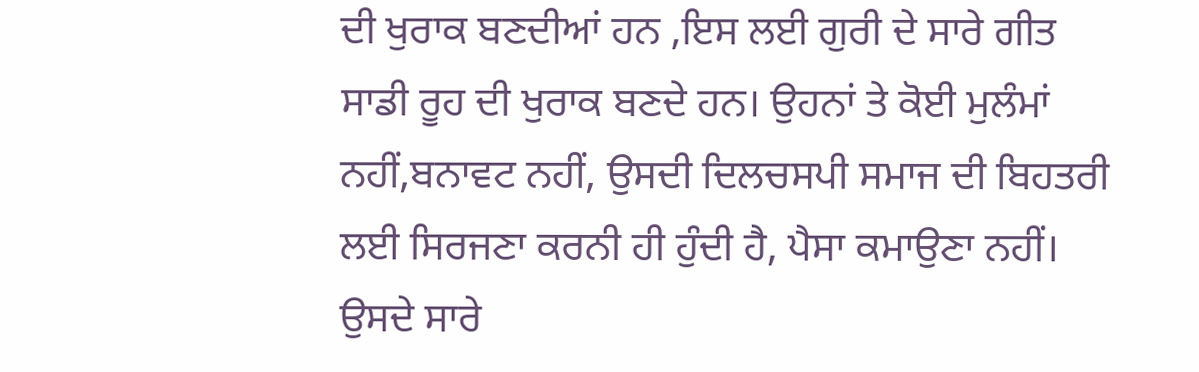ਦੀ ਖੁਰਾਕ ਬਣਦੀਆਂ ਹਨ ,ਇਸ ਲਈ ਗੁਰੀ ਦੇ ਸਾਰੇ ਗੀਤ ਸਾਡੀ ਰੂਹ ਦੀ ਖੁਰਾਕ ਬਣਦੇ ਹਨ। ਉਹਨਾਂ ਤੇ ਕੋਈ ਮੁਲੰਮਾਂ ਨਹੀਂ,ਬਨਾਵਟ ਨਹੀਂ, ਉਸਦੀ ਦਿਲਚਸਪੀ ਸਮਾਜ ਦੀ ਬਿਹਤਰੀ ਲਈ ਸਿਰਜਣਾ ਕਰਨੀ ਹੀ ਹੁੰਦੀ ਹੈ, ਪੈਸਾ ਕਮਾਉਣਾ ਨਹੀਂ। ਉਸਦੇ ਸਾਰੇ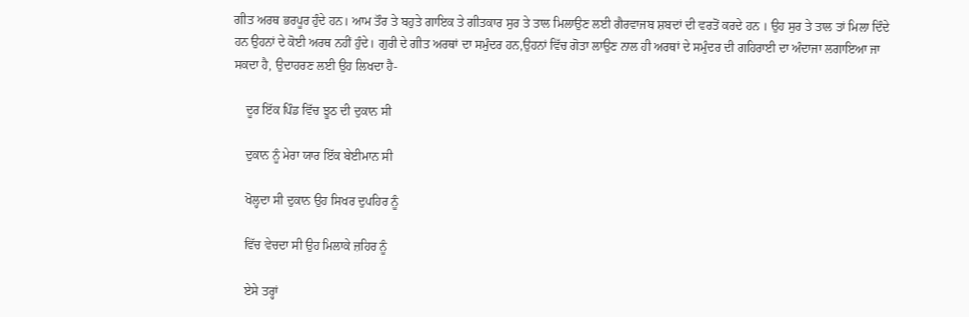ਗੀਤ ਅਰਥ ਭਰਪੂਰ ਹੁੰਦੇ ਹਨ। ਆਮ ਤੌਰ ਤੇ ਬਹੁਤੇ ਗਾਇਕ ਤੇ ਗੀਤਕਾਰ ਸੁਰ ਤੇ ਤਾਲ ਮਿਲਾਉਣ ਲਈ ਗੈਰਵਾਜਬ ਸ਼ਬਦਾਂ ਦੀ ਵਰਤੋਂ ਕਰਦੇ ਹਨ । ਉਹ ਸੁਰ ਤੇ ਤਾਲ ਤਾਂ ਮਿਲਾ ਦਿੰਦੇ ਹਨ ਉਹਨਾਂ ਦੇ ਕੋਈ ਅਰਥ ਨਹੀਂ ਹੁੰਦੇ। ਗੁਰੀ ਦੇ ਗੀਤ ਅਰਥਾਂ ਦਾ ਸਮੁੰਦਰ ਹਨ,ਉਹਨਾਂ ਵਿੱਚ ਗੋਤਾ ਲਾਉਣ ਨਾਲ ਹੀ ਅਰਥਾਂ ਦੇ ਸਮੁੰਦਰ ਦੀ ਗਹਿਰਾਈ ਦਾ ਅੰਦਾਜਾ ਲਗਾਇਆ ਜਾ ਸਕਦਾ ਹੈ, ਉਦਾਹਰਣ ਲਈ ਉਹ ਲਿਖਦਾ ਹੈ-

    ਦੂਰ ਇੱਕ ਪਿੰਡ ਵਿੱਚ ਝੂਠ ਦੀ ਦੁਕਾਨ ਸੀ

    ਦੁਕਾਨ ਨੂੰ ਮੇਰਾ ਯਾਰ ਇੱਕ ਬੇਈਮਾਨ ਸੀ

    ਖੋਲ੍ਹਦਾ ਸੀ ਦੁਕਾਨ ਉਹ ਸਿਖਰ ਦੁਪਹਿਰ ਨੂੰ

    ਵਿੱਚ ਵੇਚਦਾ ਸੀ ਉਹ ਮਿਲਾਕੇ ਜ਼ਹਿਰ ਨੂੰ

    ਏਸੇ ਤਰ੍ਹਾਂ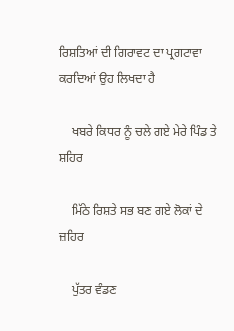ਰਿਸ਼ਤਿਆਂ ਦੀ ਗਿਰਾਵਟ ਦਾ ਪ੍ਰਗਟਾਵਾ ਕਰਦਿਆਂ ਉਹ ਲਿਖਦਾ ਹੈ

    ਖਬਰੇ ਕਿਧਰ ਨੂੰ ਚਲੇ ਗਏ ਮੇਰੇ ਪਿੰਡ ਤੇ ਸ਼ਹਿਰ

    ਮਿੱਠੇ ਰਿਸ਼ਤੇ ਸਭ ਬਣ ਗਏ ਲੋਕਾਂ ਦੇ ਜ਼ਹਿਰ

    ਪੁੱਤਰ ਵੰਡਣ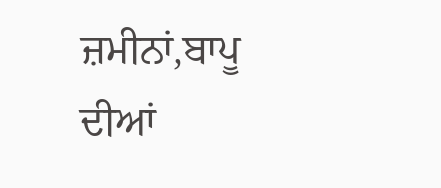ਜ਼ਮੀਨਾਂ,ਬਾਪੂ ਦੀਆਂ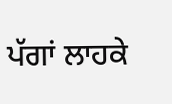ਪੱਗਾਂ ਲਾਹਕੇ